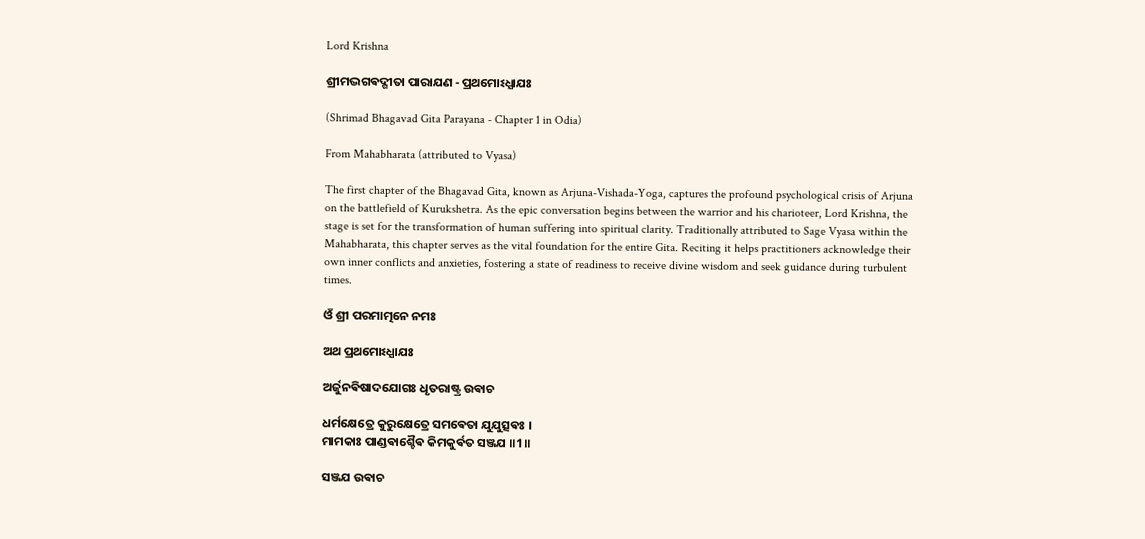Lord Krishna

ଶ୍ରୀମଦ୍ଭଗଵଦ୍ଗୀତା ପାରାଯଣ - ପ୍ରଥମୋଽଧ୍ଯାଯଃ

(Shrimad Bhagavad Gita Parayana - Chapter 1 in Odia)

From Mahabharata (attributed to Vyasa)

The first chapter of the Bhagavad Gita, known as Arjuna-Vishada-Yoga, captures the profound psychological crisis of Arjuna on the battlefield of Kurukshetra. As the epic conversation begins between the warrior and his charioteer, Lord Krishna, the stage is set for the transformation of human suffering into spiritual clarity. Traditionally attributed to Sage Vyasa within the Mahabharata, this chapter serves as the vital foundation for the entire Gita. Reciting it helps practitioners acknowledge their own inner conflicts and anxieties, fostering a state of readiness to receive divine wisdom and seek guidance during turbulent times.

ଓଁ ଶ୍ରୀ ପରମାତ୍ମନେ ନମଃ

ଅଥ ପ୍ରଥମୋଽଧ୍ଯାଯଃ

ଅର୍ଜୁନଵିଷାଦଯୋଗଃ ଧୃତରାଷ୍ଟ୍ର ଉଵାଚ

ଧର୍ମକ୍ଷେତ୍ରେ କୁରୁକ୍ଷେତ୍ରେ ସମଵେତା ଯୁଯୁତ୍ସଵଃ ।
ମାମକାଃ ପାଣ୍ଡଵାଶ୍ଚୈଵ କିମକୁର୍ଵତ ସଞ୍ଜଯ ॥1॥

ସଞ୍ଜଯ ଉଵାଚ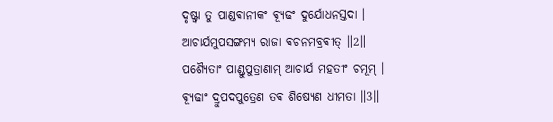ଦୃଷ୍ଟ୍ଵା ତୁ ପାଣ୍ଡଵାନୀକଂ ଵ୍ଯୂଢଂ ଦୁର୍ଯୋଧନସ୍ତଦା ।
ଆଚାର୍ଯମୁପସଙ୍ଗମ୍ଯ ରାଜା ଵଚନମବ୍ରଵୀତ୍ ॥2॥
ପଶ୍ଯୈତାଂ ପାଣ୍ଡୁପୁତ୍ରାଣାମ୍ ଆଚାର୍ଯ ମହତୀଂ ଚମୂମ୍ ।
ଵ୍ଯୂଢାଂ ଦ୍ରୁପଦପୁତ୍ରେଣ ତଵ ଶିଷ୍ଯେଣ ଧୀମତା ॥3॥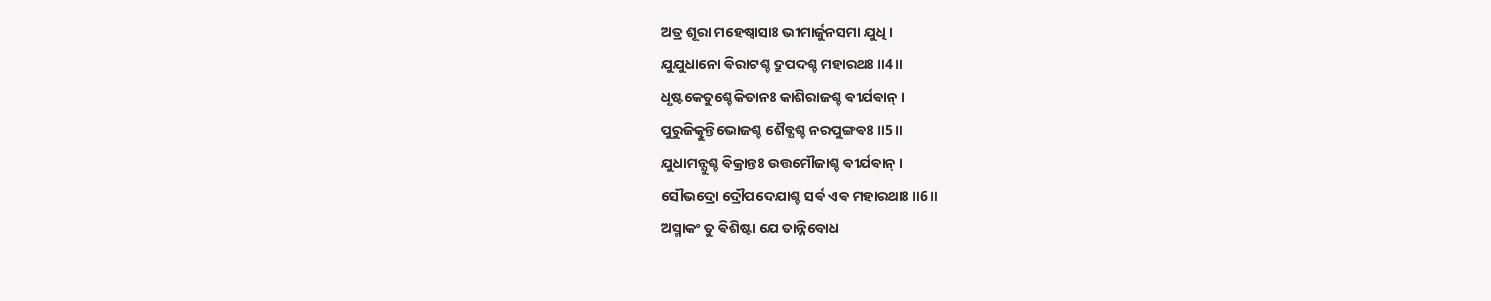ଅତ୍ର ଶୂରା ମହେଷ୍ଵାସାଃ ଭୀମାର୍ଜୁନସମା ଯୁଧି ।
ଯୁଯୁଧାନୋ ଵିରାଟଶ୍ଚ ଦ୍ରୁପଦଶ୍ଚ ମହାରଥଃ ॥4॥
ଧୃଷ୍ଟକେତୁଶ୍ଚେକିତାନଃ କାଶିରାଜଶ୍ଚ ଵୀର୍ଯଵାନ୍ ।
ପୁରୁଜିତ୍କୁନ୍ତିଭୋଜଶ୍ଚ ଶୈବ୍ଯଶ୍ଚ ନରପୁଙ୍ଗଵଃ ॥5॥
ଯୁଧାମନ୍ଯୁଶ୍ଚ ଵିକ୍ରାନ୍ତଃ ଉତ୍ତମୌଜାଶ୍ଚ ଵୀର୍ଯଵାନ୍ ।
ସୌଭଦ୍ରୋ ଦ୍ରୌପଦେଯାଶ୍ଚ ସର୍ଵ ଏଵ ମହାରଥାଃ ॥6॥
ଅସ୍ମାକଂ ତୁ ଵିଶିଷ୍ଟା ଯେ ତାନ୍ନିବୋଧ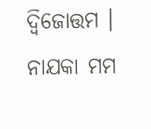ଦ୍ଵିଜୋତ୍ତମ ।
ନାଯକା ମମ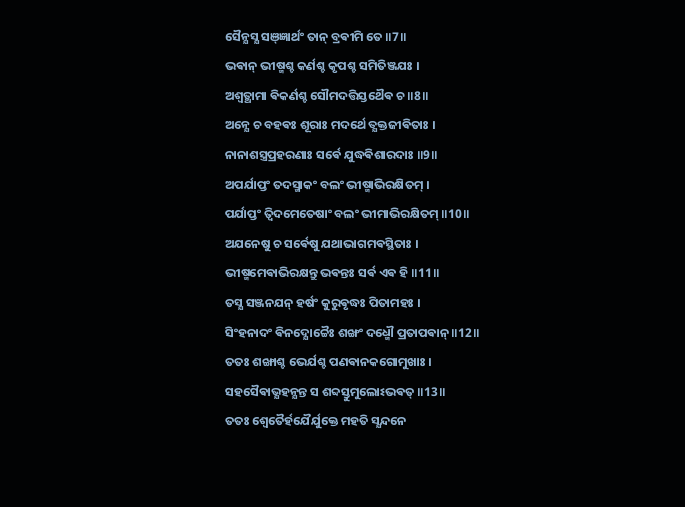ସୈନ୍ଯସ୍ଯ ସଞ୍ଜ୍ଞାର୍ଥଂ ତାନ୍ ବ୍ରଵୀମି ତେ ॥7॥
ଭଵାନ୍ ଭୀଷ୍ମଶ୍ଚ କର୍ଣଶ୍ଚ କୃପଶ୍ଚ ସମିତିଞ୍ଜଯଃ ।
ଅଶ୍ଵତ୍ଥାମା ଵିକର୍ଣଶ୍ଚ ସୌମଦତ୍ତିସ୍ତଥୈଵ ଚ ॥8॥
ଅନ୍ଯେ ଚ ବହଵଃ ଶୂରାଃ ମଦର୍ଥେ ତ୍ଯକ୍ତଜୀଵିତାଃ ।
ନାନାଶସ୍ତ୍ରପ୍ରହରଣାଃ ସର୍ଵେ ଯୁଦ୍ଧଵିଶାରଦାଃ ॥9॥
ଅପର୍ଯାପ୍ତଂ ତଦସ୍ମାକଂ ବଲଂ ଭୀଷ୍ମାଭିରକ୍ଷିତମ୍ ।
ପର୍ଯାପ୍ତଂ ତ୍ଵିଦମେତେଷାଂ ବଲଂ ଭୀମାଭିରକ୍ଷିତମ୍ ॥10॥
ଅଯନେଷୁ ଚ ସର୍ଵେଷୁ ଯଥାଭାଗମଵସ୍ଥିତାଃ ।
ଭୀଷ୍ମମେଵାଭିରକ୍ଷନ୍ତୁ ଭଵନ୍ତଃ ସର୍ଵ ଏଵ ହି ॥11॥
ତସ୍ଯ ସଞ୍ଜନଯନ୍ ହର୍ଷଂ କୁରୁଵୃଦ୍ଧଃ ପିତାମହଃ ।
ସିଂହନାଦଂ ଵିନଦ୍ଯୋଚ୍ଚୈଃ ଶଙ୍ଖଂ ଦଧ୍ମୌ ପ୍ରତାପଵାନ୍ ॥12॥
ତତଃ ଶଙ୍ଖାଶ୍ଚ ଭେର୍ଯଶ୍ଚ ପଣଵାନକଗୋମୁଖାଃ ।
ସହସୈଵାଭ୍ଯହନ୍ଯନ୍ତ ସ ଶବ୍ଦସ୍ତୁମୁଲୋଽଭଵତ୍ ॥13॥
ତତଃ ଶ୍ଵେତୈର୍ହଯୈର୍ଯୁକ୍ତେ ମହତି ସ୍ଯନ୍ଦନେ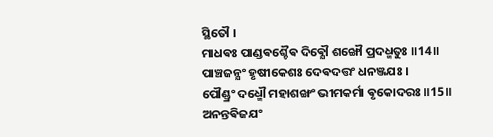ସ୍ଥିତୌ ।
ମାଧଵଃ ପାଣ୍ଡଵଶ୍ଚୈଵ ଦିଵ୍ଯୌ ଶଙ୍ଖୌ ପ୍ରଦଧ୍ମତୁଃ ॥14॥
ପାଞ୍ଚଜନ୍ଯଂ ହୃଷୀକେଶଃ ଦେଵଦତ୍ତଂ ଧନଞ୍ଜଯଃ ।
ପୌଣ୍ଡ୍ରଂ ଦଧ୍ମୌ ମହାଶଙ୍ଖଂ ଭୀମକର୍ମା ଵୃକୋଦରଃ ॥15॥
ଅନନ୍ତଵିଜଯଂ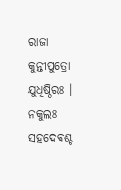ରାଜା କୁନ୍ତୀପୁତ୍ରୋ ଯୁଧିଷ୍ଠିରଃ ।
ନକୁଲଃ ସହଦେଵଶ୍ଚ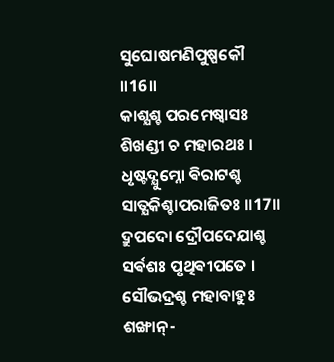ସୁଘୋଷମଣିପୁଷ୍ପକୌ ॥16॥
କାଶ୍ଯଶ୍ଚ ପରମେଷ୍ଵାସଃ ଶିଖଣ୍ଡୀ ଚ ମହାରଥଃ ।
ଧୃଷ୍ଟଦ୍ଯୁମ୍ନୋ ଵିରାଟଶ୍ଚ ସାତ୍ଯକିଶ୍ଚାପରାଜିତଃ ॥17॥
ଦ୍ରୁପଦୋ ଦ୍ରୌପଦେଯାଶ୍ଚ ସର୍ଵଶଃ ପୃଥିଵୀପତେ ।
ସୌଭଦ୍ରଶ୍ଚ ମହାବାହୁଃ ଶଙ୍ଖାନ୍-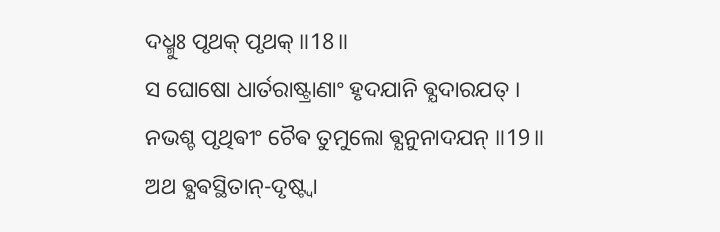ଦଧ୍ମୁଃ ପୃଥକ୍ ପୃଥକ୍ ॥18॥
ସ ଘୋଷୋ ଧାର୍ତରାଷ୍ଟ୍ରାଣାଂ ହୃଦଯାନି ଵ୍ଯଦାରଯତ୍ ।
ନଭଶ୍ଚ ପୃଥିଵୀଂ ଚୈଵ ତୁମୁଲୋ ଵ୍ଯନୁନାଦଯନ୍ ॥19॥
ଅଥ ଵ୍ଯଵସ୍ଥିତାନ୍-ଦୃଷ୍ଟ୍ଵା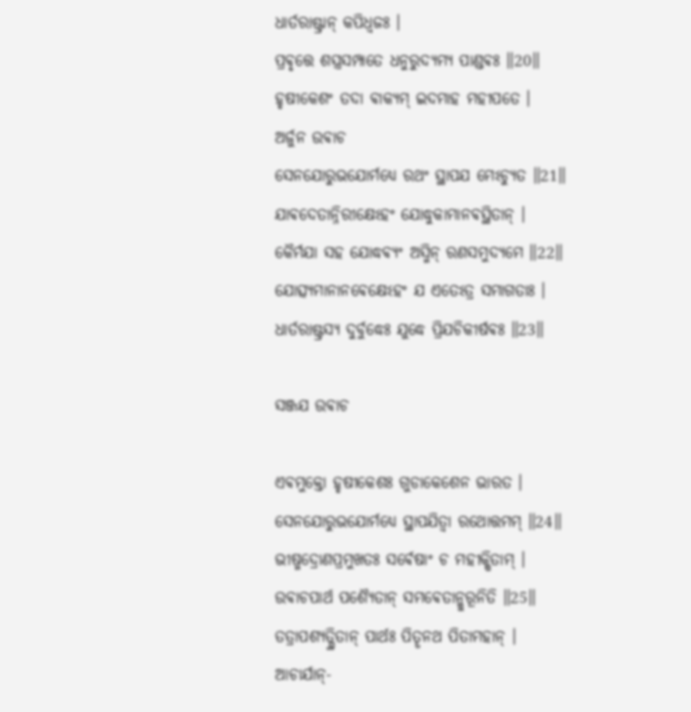ଧାର୍ତରାଷ୍ଟ୍ରାନ୍ କପିଧ୍ଵଜଃ ।
ପ୍ରଵୃତ୍ତେ ଶସ୍ତ୍ରସମ୍ପାତେ ଧନୁରୁଦ୍ଯମ୍ଯ ପାଣ୍ଡଵଃ ॥20॥
ହୃଷୀକେଶଂ ତଦା ଵାକ୍ଯମ୍ ଇଦମାହ ମହୀପତେ ।
ଅର୍ଜୁନ ଉଵାଚ
ସେନଯୋରୁଭଯୋର୍ମଧ୍ଯେ ରଥଂ ସ୍ଥାପଯ ମେଽଚ୍ଯୁତ ॥21॥
ଯାଵଦେତାନ୍ନିରୀକ୍ଷେଽହଂ ଯୋଦ୍ଧୁକାମାନଵସ୍ଥିତାନ୍ ।
କୈର୍ମଯା ସହ ଯୋଦ୍ଧଵ୍ଯଂ ଅସ୍ମିନ୍ ରଣସମୁଦ୍ଯମେ ॥22॥
ଯୋତ୍ସ୍ଯମାନାନଵେକ୍ଷେଽହଂ ଯ ଏତେଽତ୍ର ସମାଗତାଃ ।
ଧାର୍ତରାଷ୍ଟ୍ରସ୍ଯ ଦୁର୍ବୁଦ୍ଧେଃ ଯୁଦ୍ଧେ ପ୍ରିଯଚିକୀର୍ଷଵଃ ॥23॥

ସଞ୍ଜଯ ଉଵାଚ

ଏଵମୁକ୍ତୋ ହୃଷୀକେଶଃ ଗୁଡାକେଶେନ ଭାରତ ।
ସେନଯୋରୁଭଯୋର୍ମଧ୍ଯେ ସ୍ଥାପଯିତ୍ଵା ରଥୋତ୍ତମମ୍ ॥24॥
ଭୀଷ୍ମଦ୍ରୋଣପ୍ରମୁଖତଃ ସର୍ଵେଷାଂ ଚ ମହୀକ୍ଷିତାମ୍ ।
ଉଵାଚପାର୍ଥ ପଶ୍ଯୈତାନ୍ ସମଵେତାନ୍କୁରୂନିତି ॥25॥
ତତ୍ରାପଶ୍ଯତ୍ସ୍ଥିତାନ୍ ପାର୍ଥଃ ପିତୄନଥ ପିତାମହାନ୍ ।
ଆଚାର୍ଯାନ୍-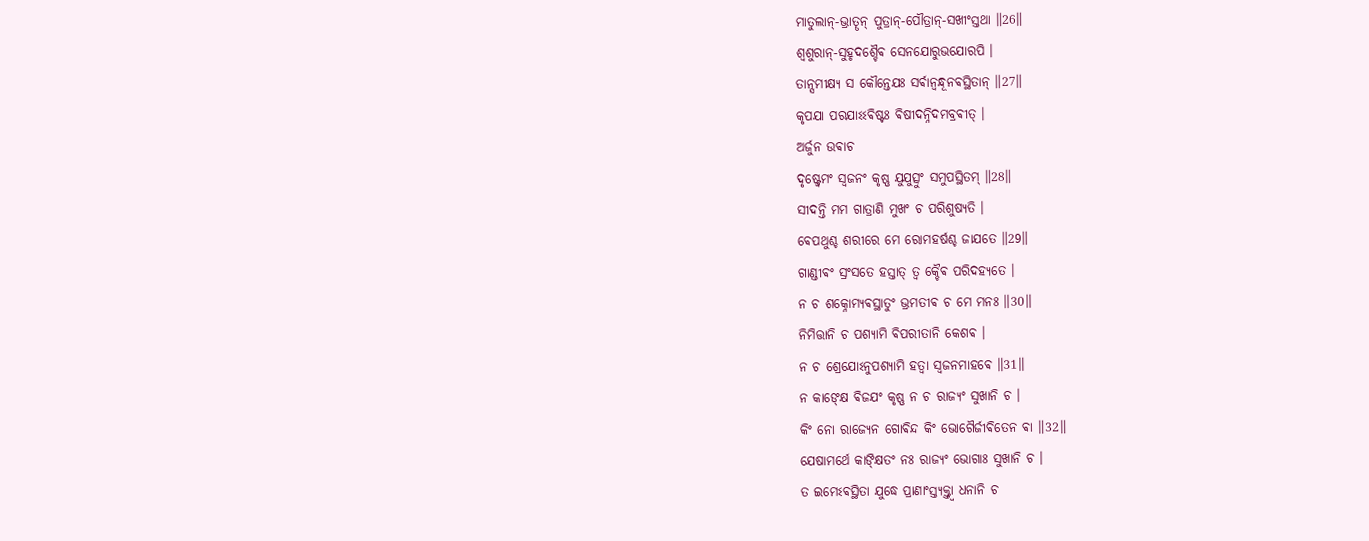ମାତୁଲାନ୍-ଭ୍ରାତୄନ୍ ପୁତ୍ରାନ୍-ପୌତ୍ରାନ୍-ସଖୀଂସ୍ତଥା ॥26॥
ଶ୍ଵଶୁରାନ୍-ସୁହୃଦଶ୍ଚୈଵ ସେନଯୋରୁଭଯୋରପି ।
ତାନ୍ସମୀକ୍ଷ୍ଯ ସ କୌନ୍ତେଯଃ ସର୍ଵାନ୍ବନ୍ଧୂନଵସ୍ଥିତାନ୍ ॥27॥
କୃପଯା ପରଯାଽଽଵିଷ୍ଟଃ ଵିଷୀଦନ୍ନିଦମବ୍ରଵୀତ୍ ।
ଅର୍ଜୁନ ଉଵାଚ
ଦୃଷ୍ଟ୍ଵେମଂ ସ୍ଵଜନଂ କୃଷ୍ଣ ଯୁଯୁତ୍ସୁଂ ସମୁପସ୍ଥିତମ୍ ॥28॥
ସୀଦନ୍ତି ମମ ଗାତ୍ରାଣି ମୁଖଂ ଚ ପରିଶୁଷ୍ଯତି ।
ଵେପଥୁଶ୍ଚ ଶରୀରେ ମେ ରୋମହର୍ଷଶ୍ଚ ଜାଯତେ ॥29॥
ଗାଣ୍ଡୀଵଂ ସ୍ରଂସତେ ହସ୍ତାତ୍ ତ୍ଵ କ୍ଚୈଵ ପରିଦହ୍ଯତେ ।
ନ ଚ ଶକ୍ନୋମ୍ଯଵସ୍ଥାତୁଂ ଭ୍ରମତୀଵ ଚ ମେ ମନଃ ॥30॥
ନିମିତ୍ତାନି ଚ ପଶ୍ଯାମି ଵିପରୀତାନି କେଶଵ ।
ନ ଚ ଶ୍ରେଯୋଽନୁପଶ୍ଯାମି ହତ୍ଵା ସ୍ଵଜନମାହଵେ ॥31॥
ନ କାଙ୍କ୍ଷେ ଵିଜଯଂ କୃଷ୍ଣ ନ ଚ ରାଜ୍ଯଂ ସୁଖାନି ଚ ।
କିଂ ନୋ ରାଜ୍ଯେନ ଗୋଵିନ୍ଦ କିଂ ଭୋଗୈର୍ଜୀଵିତେନ ଵା ॥32॥
ଯେଷାମର୍ଥେ କାଙ୍କ୍ଷିତଂ ନଃ ରାଜ୍ଯଂ ଭୋଗାଃ ସୁଖାନି ଚ ।
ତ ଇମେଽଵସ୍ଥିତା ଯୁଦ୍ଧେ ପ୍ରାଣାଂସ୍ତ୍ଯକ୍ତ୍ତ୍ଵା ଧନାନି ଚ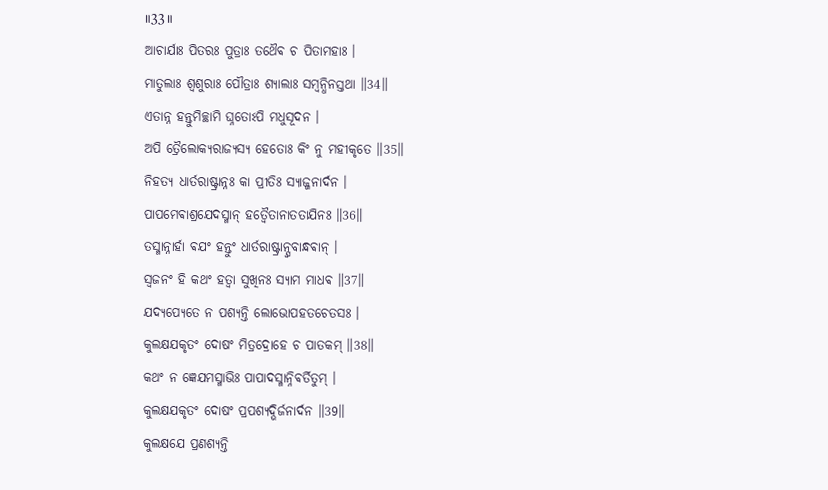॥33॥
ଆଚାର୍ଯାଃ ପିତରଃ ପୁତ୍ରାଃ ତଥୈଵ ଚ ପିତାମହାଃ ।
ମାତୁଲାଃ ଶ୍ଵଶୁରାଃ ପୌତ୍ରାଃ ଶ୍ଯାଲାଃ ସମ୍ବନ୍ଧିନସ୍ତଥା ॥34॥
ଏତାନ୍ନ ହନ୍ତୁମିଚ୍ଛାମି ଘ୍ନତୋଽପି ମଧୁସୂଦନ ।
ଅପି ତ୍ରୈଲୋକ୍ଯରାଜ୍ଯସ୍ଯ ହେତୋଃ କିଂ ନୁ ମହୀକୃତେ ॥35॥
ନିହତ୍ଯ ଧାର୍ତରାଷ୍ଟ୍ରାନ୍ନଃ କା ପ୍ରୀତିଃ ସ୍ଯାଜ୍ଜନାର୍ଦନ ।
ପାପମେଵାଶ୍ରଯେଦସ୍ମାନ୍ ହତ୍ଵୈତାନାତତାଯିନଃ ॥36॥
ତସ୍ମାନ୍ନାର୍ହା ଵଯଂ ହନ୍ତୁଂ ଧାର୍ତରାଷ୍ଟ୍ରାନ୍ସ୍ଵବାନ୍ଧଵାନ୍ ।
ସ୍ଵଜନଂ ହି କଥଂ ହତ୍ଵା ସୁଖିନଃ ସ୍ଯାମ ମାଧଵ ॥37॥
ଯଦ୍ଯପ୍ଯେତେ ନ ପଶ୍ଯନ୍ତି ଲୋଭୋପହତଚେତସଃ ।
କୁଲକ୍ଷଯକୃତଂ ଦୋଷଂ ମିତ୍ରଦ୍ରୋହେ ଚ ପାତକମ୍ ॥38॥
କଥଂ ନ ଜ୍ଞେଯମସ୍ମାଭିଃ ପାପାଦସ୍ମାନ୍ନିଵର୍ତିତୁମ୍ ।
କୁଲକ୍ଷଯକୃତଂ ଦୋଷଂ ପ୍ରପଶ୍ଯଦ୍ଭିର୍ଜନାର୍ଦନ ॥39॥
କୁଲକ୍ଷଯେ ପ୍ରଣଶ୍ଯନ୍ତି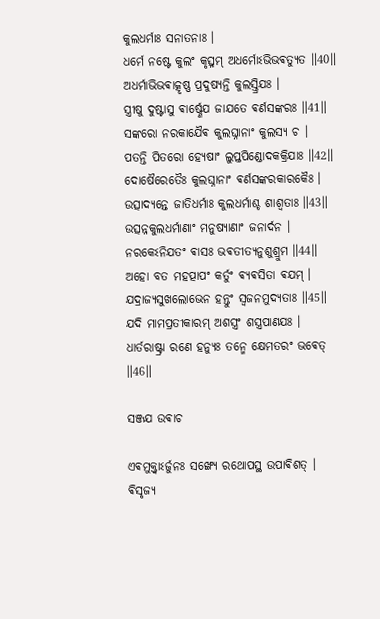କୁଲଧର୍ମାଃ ସନାତନାଃ ।
ଧର୍ମେ ନଷ୍ଟେ କୁଲଂ କୃତ୍ସ୍ନମ୍ ଅଧର୍ମୋଽଭିଭଵତ୍ଯୁତ ॥40॥
ଅଧର୍ମାଭିଭଵାତ୍କୃଷ୍ଣ ପ୍ରଦୁଷ୍ଯନ୍ତି କୁଲସ୍ତ୍ରିଯଃ ।
ସ୍ତ୍ରୀଷୁ ଦୁଷ୍ଟାସୁ ଵାର୍ଷ୍ଣେଯ ଜାଯତେ ଵର୍ଣସଙ୍କରଃ ॥41॥
ସଙ୍କରୋ ନରକାଯୈଵ କୁଲଘ୍ନାନାଂ କୁଲସ୍ଯ ଚ ।
ପତନ୍ତି ପିତରୋ ହ୍ଯେଷାଂ ଲୁପ୍ତପିଣ୍ଡୋଦକକ୍ରିଯାଃ ॥42॥
ଦୋଷୈରେତୈଃ କୁଲଘ୍ନାନାଂ ଵର୍ଣସଙ୍କରକାରକୈଃ ।
ଉତ୍ସାଦ୍ଯନ୍ତେ ଜାତିଧର୍ମାଃ କୁଲଧର୍ମାଶ୍ଚ ଶାଶ୍ଵତାଃ ॥43॥
ଉତ୍ସନ୍ନକୁଲଧର୍ମାଣାଂ ମନୁଷ୍ଯାଣାଂ ଜନାର୍ଦନ ।
ନରକେଽନିଯତଂ ଵାସଃ ଭଵତୀତ୍ଯନୁଶୁଶ୍ରୁମ ॥44॥
ଅହୋ ବତ ମହତ୍ପାପଂ କର୍ତୁଂ ଵ୍ଯଵସିତା ଵଯମ୍ ।
ଯଦ୍ରାଜ୍ଯସୁଖଲୋଭେନ ହନ୍ତୁଂ ସ୍ଵଜନମୁଦ୍ଯତାଃ ॥45॥
ଯଦି ମାମପ୍ରତୀକାରମ୍ ଅଶସ୍ତ୍ରଂ ଶସ୍ତ୍ରପାଣଯଃ ।
ଧାର୍ତରାଷ୍ଟ୍ରା ରଣେ ହନ୍ଯୁଃ ତନ୍ମେ କ୍ଷେମତରଂ ଭଵେତ୍ ॥46॥

ସଞ୍ଜଯ ଉଵାଚ

ଏଵମୁକ୍ତ୍ଵାଽର୍ଜୁନଃ ସଙ୍ଖ୍ଯେ ରଥୋପସ୍ଥ ଉପାଵିଶତ୍ ।
ଵିସୃଜ୍ଯ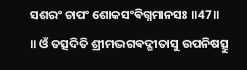ସଶରଂ ଚାପଂ ଶୋକସଂଵିଗ୍ନମାନସଃ ॥47॥
॥ ଓଁ ତତ୍ସଦିତି ଶ୍ରୀମଦ୍ଭଗଵଦ୍ଗୀତାସୁ ଉପନିଷତ୍ସୁ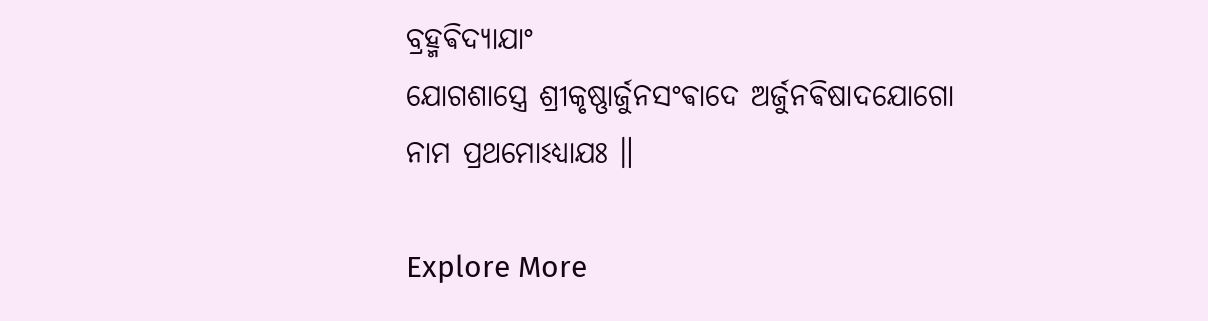ବ୍ରହ୍ମଵିଦ୍ଯାଯାଂ
ଯୋଗଶାସ୍ତ୍ରେ ଶ୍ରୀକୃଷ୍ଣାର୍ଜୁନସଂଵାଦେ ଅର୍ଜୁନଵିଷାଦଯୋଗୋ ନାମ ପ୍ରଥମୋଽଧ୍ଯାଯଃ ॥

Explore More